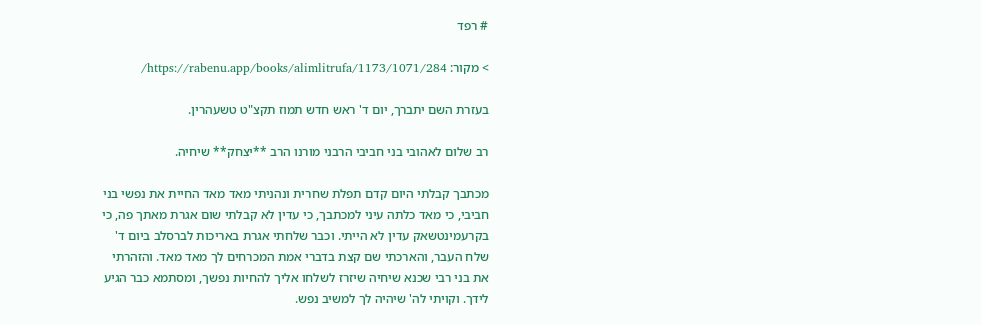# רפד

> מקור: https://rabenu.app/books/alimlitrufa/1173/1071/284/

בעזרת השם יתברך, יום ד' ראש חדש תמוז תקצ"ט טשעהרין.

רב שלום לאהובי בני חביבי הרבני מורנו הרב **יצחק** שיחיה.

מכתבך קבלתי היום קדם תפלת שחרית ונהניתי מאד מאד החיית את נפשי בני חביבי, כי מאד כלתה עיני למכתבך, כי עדין לא קבלתי שום אגרת מאתך פה, כי בקרעמינטשאק עדין לא הייתי. וכבר שלחתי אגרת באריכות לברסלב ביום ד' שלח העבר, והארכתי שם קצת בדברי אמת המכרחים לך מאד מאד. והזהרתי את בני רבי שכנא שיחיה שיזרז לשלחו אליך להחיות נפשך, ומסתמא כבר הגיע לידך. וקויתי לה' שיהיה לך למשיב נפש.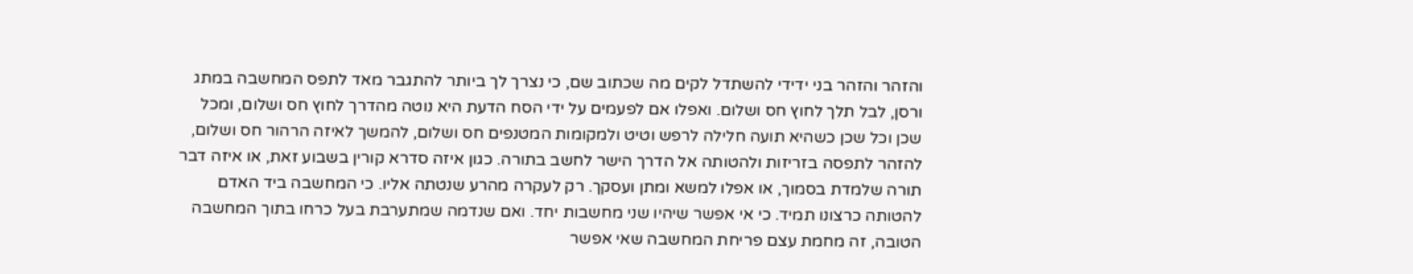והזהר והזהר בני ידידי להשתדל לקים מה שכתוב שם, כי נצרך לך ביותר להתגבר מאד לתפס המחשבה במתג ורסן, לבל תלך לחוץ חס ושלום. ואפלו אם לפעמים על ידי הסח הדעת היא נוטה מהדרך לחוץ חס ושלום, ומכל שכן וכל שכן כשהיא תועה חלילה לרפש וטיט ולמקומות המטנפים חס ושלום, להמשך לאיזה הרהור חס ושלום, להזהר לתפסה בזריזות ולהטותה אל הדרך הישר לחשב בתורה. כגון איזה סדרא קורין בשבוע זאת, או איזה דבר תורה שלמדת בסמוך, או אפלו למשא ומתן ועסקך. רק לעקרה מהרע שנטתה אליו. כי המחשבה ביד האדם להטותה כרצונו תמיד. כי אי אפשר שיהיו שני מחשבות יחד. ואם שנדמה שמתערבת בעל כרחו בתוך המחשבה הטובה, זה מחמת עצם פריחת המחשבה שאי אפשר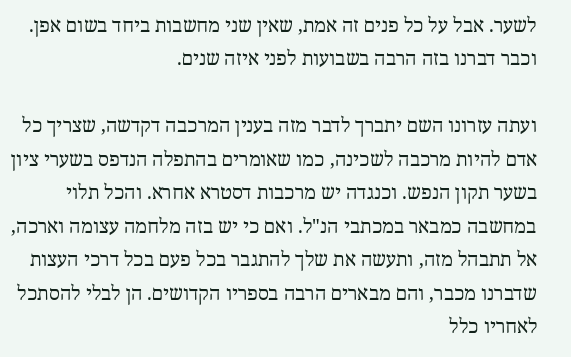לשער. אבל על כל פנים זה אמת, שאין שני מחשבות ביחד בשום אפן. וכבר דברנו בזה הרבה בשבועות לפני איזה שנים.

ועתה עזרונו השם יתברך לדבר מזה בענין המרכבה דקדשה, שצריך כל אדם להיות מרכבה לשכינה, כמו שאומרים בהתפלה הנדפס בשערי ציון בשער תקון הנפש. וכנגדה יש מרכבות דסטרא אחרא. והכל תלוי במחשבה כמבאר במכתבי הנ"ל. ואם כי יש בזה מלחמה עצומה וארכה, אל תתבהל מזה, ותעשה את שלך להתגבר בכל פעם בכל דרכי העצות שדברנו מכבר, והם מבארים הרבה בספריו הקדושים. הן לבלי להסתכל לאחריו כלל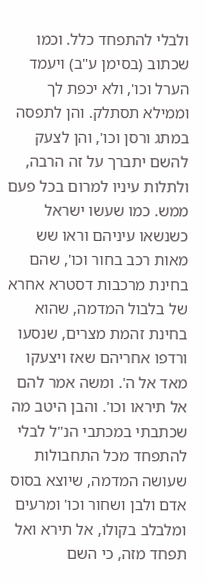ולבלי להתפחד כלל. וכמו שכתוב (בסימן ע"ב) ויעמד הערל וכו', ולא יכפת לך וממילא תסתלק. והן לתפסה במתג ורסן וכו', והן לצעק להשם יתברך על זה הרבה, ולתלות עיניו למרום בכל פעם ממש. כמו שעשו ישראל כשנשאו עיניהם וראו שש מאות רכב בחור וכו', שהם בחינת מרכבות דסטרא אחרא של בלבול המדמה, שהוא בחינת זהמת מצרים, שנסעו ורדפו אחריהם שאז ויצעקו מאד אל ה'. ומשה אמר להם אל תיראו וכו'. והבן היטב מה שכתבתי במכתבי הנ"ל לבלי להתפחד מכל התחבולות שעושה המדמה, שיוצא בסוס אדם ולבן ושחור וכו' ומרעים ומלבלב בקולו, אל תירא ואל תפחד מזה, כי השם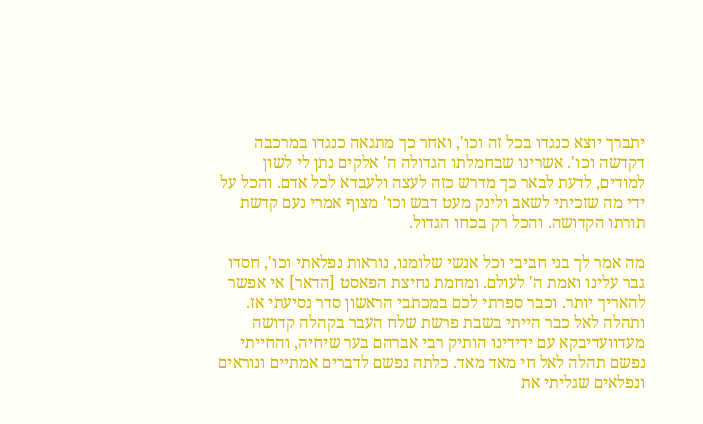יתברך יוצא כנגדו בכל זה וכו', ואחר כך מתגאה כנגדו במרכבה דקדשה וכו'. אשרינו שבחמלתו הגדולה ה' אלקים נתן לי לשון למודים, לדעת לבאר כך מדרש כזה לעצה ולעבדא לכל אדם. והכל על ידי מה שזכיתי לשאב ולינק מעט דבש וכו' מצוף אמרי נעם קדשת תורתו הקדושה. והכל רק בכחו הגדול.

מה אמר לך בני חביבי וכל אנשי שלומנו, נוראות נפלאתי וכו', חסדו גבר עלינו ואמת ה' לעולם. ומחמת נחיצת הפאסט [הדאר] אי אפשר להאריך יותר. וכבר ספרתי לכם במכתבי הראשון סדר נסיעתי אז. ותהלה לאל כבר הייתי בשבת פרשת שלח העבר בקהלה קדושה מעדוועדיבקא עם ידידינו הותיק רבי אברהם בער שיחיה, והחייתי נפשם תהלה לאל חי מאד מאד. כלתה נפשם לדברים אמתיים ונוראים ונפלאים שגליתי את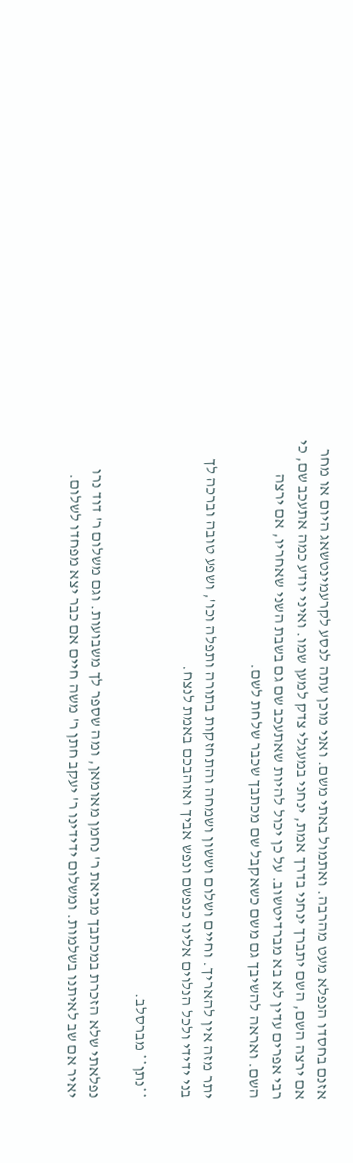אזנם בחסדו הנפלא מעט מהרבה. ואתמול באתי משם. ואני מוכן עתה לנסע לקרעמינטשאג היום או מחר אם ירצה השם, השם יתברך ינחני בדרך אמת, ינחני במעגלי צדק למען שמו. ואיני יודע כמה אתעכב שם, כי רבי אפרים עדין לא בא מברדיטשוב. על כן יכול להיות שאתעכב שם גם בשבת השני שאחריו, אם ירצה השם. ואראה להשיבך גם משם כשאקבל שם מכתבך שכבר שלחת לשם.

יתר מזה אין להאריך. וחיים ושלום וששון ושמחה והתחזקות בתורה ותפלה וכו', ושפע טובה וברכה לך בני ידידי ולכל הנלוים אלינו כנפשם ונפש אביך ואוהבכם באמת לנצח.

**נתן** מברסלב.

נפלאתי שלא הזכרת במכתבך מביאת ר' נחמן מאומאן, ומה שספר לך משבועות. וגם משלום ר' דוד נרו יאיר אם שב לאיתנו בשלמות. ומשלום ידידינו ר' יעקב חתן ר' משה חיים אם כבר יצא מפחדו לשלום.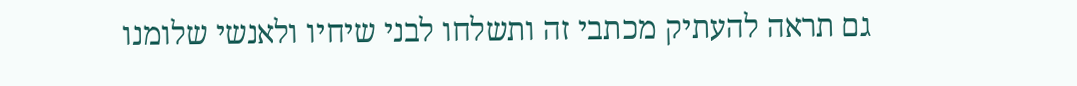גם תראה להעתיק מכתבי זה ותשלחו לבני שיחיו ולאנשי שלומנו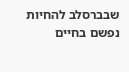שבברסלב להחיות נפשם בחיים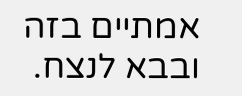אמתיים בזה ובבא לנצח.